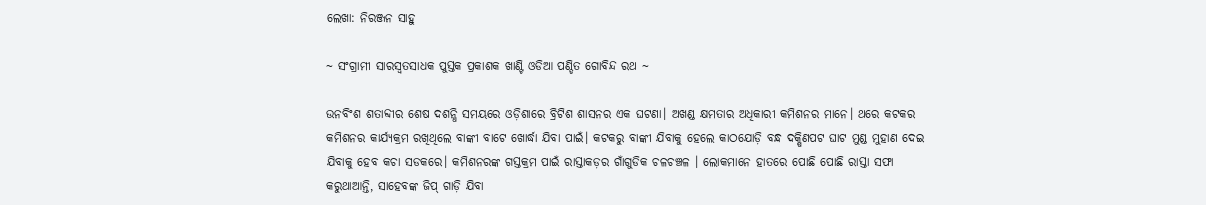ଲେଖା: ନିରଞ୍ଜନ ସାହୁ

~ ସଂଗ୍ରାମୀ ସାରସ୍ଵତସାଧକ ପୁସ୍ତକ ପ୍ରକାଶକ ଖାଣ୍ଟି ଓଡିଆ ପଣ୍ଡିତ ଗୋବିନ୍ଦ ରଥ ~

ଉନବିଂଶ ଶତାବ୍ଦୀର ଶେଷ ଦଶନ୍ଧି ସମୟରେ ଓଡ଼ିଶାରେ ବ୍ରିଟିଶ ଶାସନର ଏକ ଘଟଣା। ଅଖଣ୍ଡ କ୍ଷମତାର ଅଧିକାରୀ କମିଶନର ମାନେ। ଥରେ କଟକର କମିଶନର କାର୍ଯ୍ୟକ୍ରମ ରଖିଥିଲେ ବାଙ୍କୀ ବାଟେ ଖୋର୍ଦ୍ଧା ଯିବା ପାଇଁ। କଟକରୁ ବାଙ୍କୀ ଯିବାକୁ ହେଲେ କାଠଯୋଡ଼ି ବନ୍ଧ ଦକ୍ଷିଣପଟ ଘାଟ ମୁଣ୍ଡ ମୁହାଣ ଦେଇ ଯିବାକୁ ହେବ କଚା ସଡକରେ। କମିଶନରଙ୍କ ଗସ୍ତକ୍ରମ ପାଇଁ ରାସ୍ତାକଡ଼ର ଗାଁଗୁଡିକ ଚଳଚଞ୍ଚଳ । ଲୋକମାନେ ହାତରେ ପୋଛି ପୋଛି ରାସ୍ତା ସଫା କରୁଥାଆନ୍ତି, ସାହେବଙ୍କ ଜିପ୍ ଗାଡ଼ି ଯିବା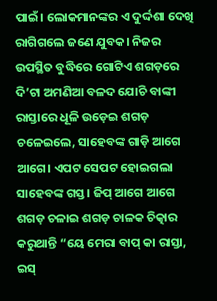ପାଇଁ। ଲୋକମାନଙ୍କର ଏ ଦୁର୍ଦ୍ଦଶା ଦେଖି ରାଗିଗଲେ ଜଣେ ଯୁବକ। ନିଜର ଉପସ୍ଥିତ ବୁଦ୍ଧିରେ ଗୋଟିଏ ଶଗଡ଼ରେ ଦି’ଟା ଅମଣିଆ ବଳଦ ଯୋଚି ବାଙ୍କୀ ରାସ୍ତାରେ ଧୂଳି ଉଡ଼େଇ ଶଗଡ଼ ଚଳେଇଲେ, ସାହେବଙ୍କ ଗାଡ଼ି ଆଗେ ଆଗେ। ଏପଟ ସେପଟ ହୋଇଗଲା ସାହେବଙ୍କ ଗସ୍ତ। ଜିପ୍ ଆଗେ ଆଗେ ଶଗଡ଼ ଚଳାଇ ଶଗଡ଼ ଚାଳକ ଚିତ୍କାର କରୁଥାନ୍ତି “ୟେ ମେରା ବାପ୍ କା ରାସ୍ତା, ଇସ୍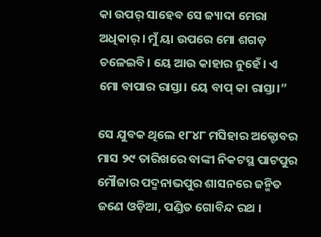କା ଉପର୍ ସାହେବ ସେ ଜ୍ୟାଦା ମେରା ଅଧିକାର୍ । ମୁଁ ୟା ଉପରେ ମୋ ଶଗଡ଼ ଚଳେଇବି। ୟେ ଆଉ କାହାର ନୁହେଁ। ଏ ମୋ ବାପାର ରାସ୍ତା। ୟେ ବାପ୍ କା ରାସ୍ତା।”

ସେ ଯୁବକ ଥିଲେ ୧୮୪୮ ମସିହାର ଅକ୍ଟୋବର ମାସ ୨୯ ତାରିଖରେ ବାଙ୍କୀ ନିକଟସ୍ଥ ପାଟପୁର ମୌଜାର ପଦ୍ମନାଭପୁର ଶାସନରେ ଜନ୍ମିତ ଜଣେ ଓଡ଼ିଆ, ପଣ୍ଡିତ ଗୋବିନ୍ଦ ରଥ ।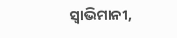ସ୍ଵାଭିମାନୀ,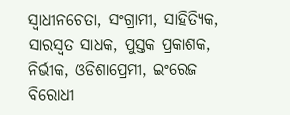ସ୍ଵାଧୀନଚେତା, ସଂଗ୍ରାମୀ, ସାହିତ୍ୟିକ, ସାରସ୍ବତ ସାଧକ, ପୁସ୍ତକ ପ୍ରକାଶକ, ନିର୍ଭୀକ, ଓଡିଶାପ୍ରେମୀ, ଇଂରେଜ ବିରୋଧୀ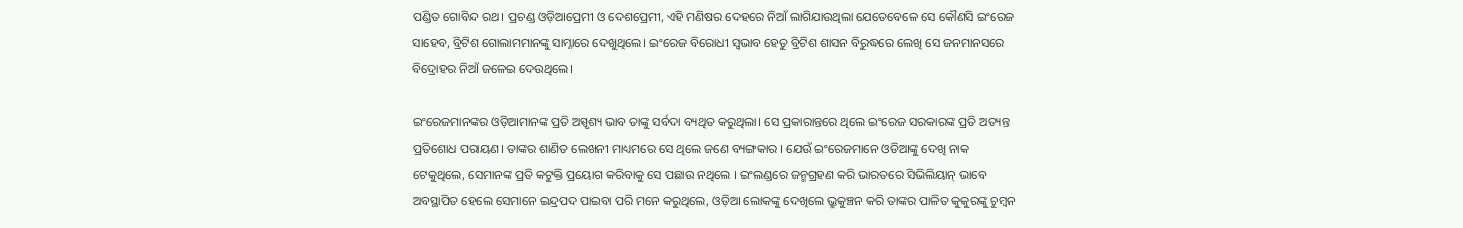ପଣ୍ଡିତ ଗୋବିନ୍ଦ ରଥ। ପ୍ରଚଣ୍ଡ ଓଡ଼ିଆପ୍ରେମୀ ଓ ଦେଶପ୍ରେମୀ, ଏହି ମଣିଷର ଦେହରେ ନିଆଁ ଲାଗିଯାଉଥିଲା ଯେତେବେଳେ ସେ କୌଣସି ଇଂରେଜ ସାହେବ, ବ୍ରିଟିଶ ଗୋଲାମମାନଙ୍କୁ ସାମ୍ନାରେ ଦେଖୁଥିଲେ। ଇଂରେଜ ବିରୋଧୀ ସ୍ଵଭାବ ହେତୁ ବ୍ରିଟିଶ ଶାସନ ବିରୁଦ୍ଧରେ ଲେଖି ସେ ଜନମାନସରେ ବିଦ୍ରୋହର ନିଆଁ ଜଳେଇ ଦେଉଥିଲେ।

ଇଂରେଜମାନଙ୍କର ଓଡ଼ିଆମାନଙ୍କ ପ୍ରତି ଅସ୍ପୃଶ୍ୟ ଭାବ ତାଙ୍କୁ ସର୍ବଦା ବ୍ୟଥିତ କରୁଥିଲା। ସେ ପ୍ରକାରାନ୍ତରେ ଥିଲେ ଇଂରେଜ ସରକାରଙ୍କ ପ୍ରତି ଅତ୍ୟନ୍ତ ପ୍ରତିଶୋଧ ପରାୟଣ। ତାଙ୍କର ଶାଣିତ ଲେଖନୀ ମାଧ୍ୟମରେ ସେ ଥିଲେ ଜଣେ ବ୍ୟଙ୍ଗକାର । ଯେଉଁ ଇଂରେଜମାନେ ଓଡିଆଙ୍କୁ ଦେଖି ନାକ ଟେକୁଥିଲେ, ସେମାନଙ୍କ ପ୍ରତି କଟୁକ୍ତି ପ୍ରୟୋଗ କରିବାକୁ ସେ ପଛାଉ ନଥିଲେ । ଇଂଲଣ୍ଡରେ ଜନ୍ମଗ୍ରହଣ କରି ଭାରତରେ ସିଭିଲିୟାନ୍ ଭାବେ ଅବସ୍ଥାପିତ ହେଲେ ସେମାନେ ଇନ୍ଦ୍ରପଦ ପାଇବା ପରି ମନେ କରୁଥିଲେ, ଓଡ଼ିଆ ଲୋକଙ୍କୁ ଦେଖିଲେ ଭ୍ରୁକୁଞ୍ଚନ କରି ତାଙ୍କର ପାଳିତ କୁକୁରଙ୍କୁ ଚୁମ୍ବନ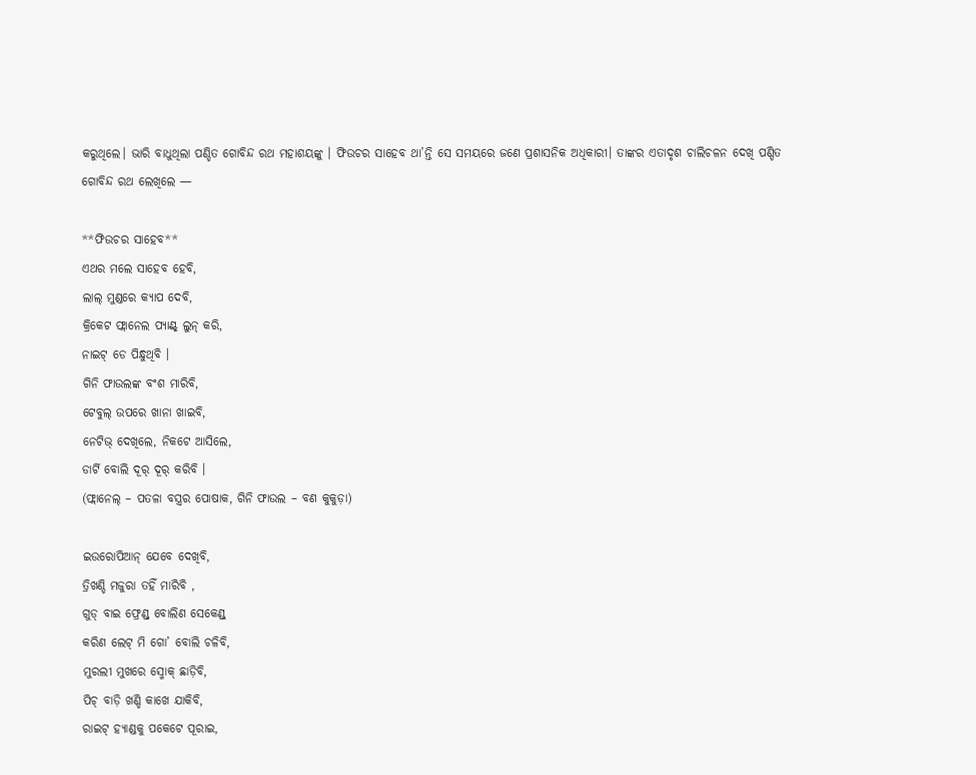କରୁଥିଲେ। ଭାରି ବାଧୁଥିଲା ପଣ୍ଡିତ ଗୋବିନ୍ଦ ରଥ ମହାଶୟଙ୍କୁ । ଫିଉଚର ସାହେବ ଥା’ନ୍ତି ସେ ସମୟରେ ଜଣେ ପ୍ରଶାସନିକ ଅଧିକାରୀ। ତାଙ୍କର ଏତାଦୃଶ ଚାଲିଚଳନ ଦେଖି ପଣ୍ଡିତ ଗୋବିନ୍ଦ ରଥ ଲେଖିଲେ —

**ଫିଉଚର ସାହେବ**
ଏଥର ମଲେ ସାହେବ ହେବି,
ଲାଲ୍ ମୁଣ୍ଡରେ କ୍ୟାପ ଦେବି,
କ୍ରିକେଟ ଫ୍ଲାନେଲ ପ୍ୟାଣ୍ଟ୍ ଲୁନ୍ କରି,
ନାଇଟ୍ ଡେ ପିନ୍ଧୁଥିବି ।
ଗିନି ଫାଉଲଙ୍କ ବଂଶ ମାରିବି,
ଟେବୁଲ୍ ଉପରେ ଖାନା ଖାଇବି,
ନେଟିଭ୍ ଦେଖିଲେ, ନିକଟେ ଆସିଲେ,
ଡାର୍ଟି ବୋଲି ଦୂର୍ ଦୂର୍ କରିବି ।
(ଫ୍ଲାନେଲ୍ – ପତଳା ବସ୍ତ୍ରର ପୋଷାକ, ଗିନି ଫାଉଲ – ବଣ କୁକୁଡ଼ା)

ଇଉରୋପିଆନ୍ ଯେବେ ଦେଖିବି,
ତ୍ରିଖଣ୍ଡି ମଜୁରା ତହିଁ ମାରିବି ,
ଗୁଡ୍ ବାଇ ଫ୍ରେଣ୍ଡ୍ ବୋଲିଣ ସେକେଣ୍ଡ୍
କରିଣ ଲେଟ୍ ମି ଗୋ’ ବୋଲି ଚଳିବି,
ମୁରଲୀ ମୁଖରେ ସ୍ମୋକ୍ ଛାଡ଼ିବି,
ପିଚ୍ ବାଡ଼ି ଖଣ୍ଡି କାଖେ ଯାକିବି,
ରାଇଟ୍ ହ୍ୟାଣ୍ଡକୁ ପକେଟେ ପୂରାଇ,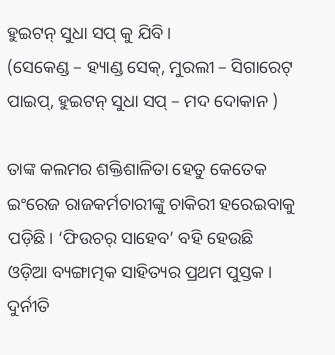ହୁଇଟନ୍ ସୁଧା ସପ୍ କୁ ଯିବି ।
(ସେକେଣ୍ଡ – ହ୍ୟାଣ୍ଡ ସେକ୍, ମୁରଲୀ – ସିଗାରେଟ୍ ପାଇପ୍, ହୁଇଟନ୍ ସୁଧା ସପ୍ – ମଦ ଦୋକାନ )

ତାଙ୍କ କଲମର ଶକ୍ତିଶାଳିତା ହେତୁ କେତେକ ଇଂରେଜ ରାଜକର୍ମଚାରୀଙ୍କୁ ଚାକିରୀ ହରେଇବାକୁ ପଡ଼ିଛି। ‘ଫିଉଚର୍ ସାହେବ’ ବହି ହେଉଛି ଓଡ଼ିଆ ବ୍ୟଙ୍ଗାତ୍ମକ ସାହିତ୍ୟର ପ୍ରଥମ ପୁସ୍ତକ। ଦୁର୍ନୀତି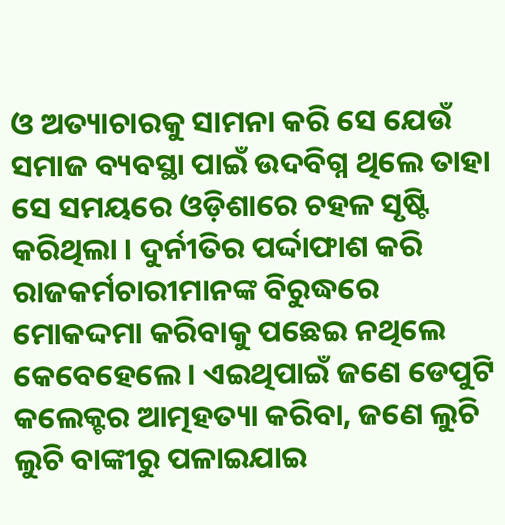ଓ ଅତ୍ୟାଚାରକୁ ସାମନା କରି ସେ ଯେଉଁ ସମାଜ ବ୍ୟବସ୍ଥା ପାଇଁ ଉଦବିଗ୍ନ ଥିଲେ ତାହା ସେ ସମୟରେ ଓଡ଼ିଶାରେ ଚହଳ ସୃଷ୍ଟି କରିଥିଲା । ଦୁର୍ନୀତିର ପର୍ଦ୍ଦାଫାଶ କରି ରାଜକର୍ମଚାରୀମାନଙ୍କ ବିରୁଦ୍ଧରେ ମୋକଦ୍ଦମା କରିବାକୁ ପଛେଇ ନଥିଲେ କେବେହେଲେ। ଏଇଥିପାଇଁ ଜଣେ ଡେପୁଟି କଲେକ୍ଟର ଆତ୍ମହତ୍ୟା କରିବା, ଜଣେ ଲୁଚି ଲୁଚି ବାଙ୍କୀରୁ ପଳାଇଯାଇ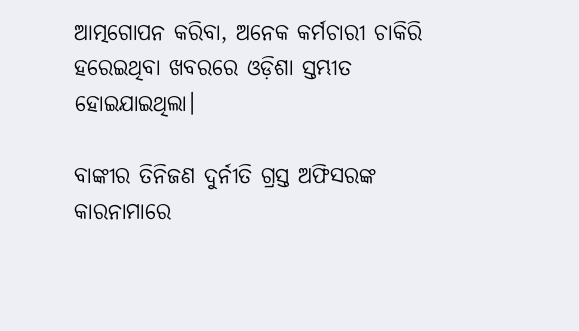ଆତ୍ମଗୋପନ କରିବା, ଅନେକ କର୍ମଚାରୀ ଚାକିରି ହରେଇଥିବା ଖବରରେ ଓଡ଼ିଶା ସ୍ତମ୍ଭୀତ ହୋଇଯାଇଥିଲା।

ବାଙ୍କୀର ତିନିଜଣ ଦୁର୍ନୀତି ଗ୍ରସ୍ତ ଅଫିସରଙ୍କ କାରନାମାରେ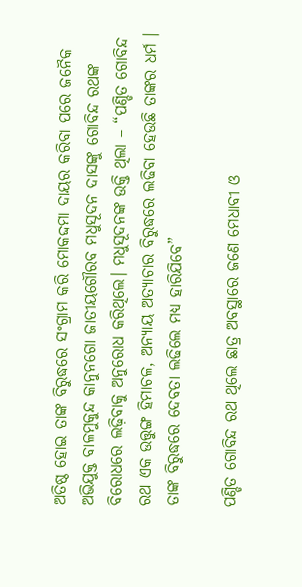ଅତିଷ୍ଠ ହୋଇ ତାଙ୍କ ବିରୁଦ୍ଧରେ ସଂଗ୍ରାମ କରି ମୋକଦ୍ଦମା ଦାୟର କରିବା ପରେ ଜନୈକ ଅଭିଯୁକ୍ତ ବାଳମୁକୁନ୍ଦ କାନୁନଗୋ ଜାତୀୟଗୌରବ ମଧୁସୂଦନ ଦାସଙ୍କୁ ଗୋବିନ୍ଦ ରଥଙ୍କ ବିରୋଧରେ ଲଢ଼ିବାକୁ ଅନୁରୋଧ କରିଥିଲେ। ମଧୁସୂଦନଙ୍କ ଉକ୍ତି ଥିଲା – “ପଣ୍ଡିତ ଗୋବିନ୍ଦ ରଥ ଏକ ଉତ୍ତୁଙ୍ଗ ହିମାଚଳ, ଅନ୍ୟାୟ ଅତ୍ୟାଚାର ବିରୁଦ୍ଧରେ ଲଢିବା ହେଉଛି ତାଙ୍କର ଧର୍ମ । ତାଙ୍କ ବିରୁଦ୍ଧରେ ଦେବତା ଲଢିଲେ ମଧ୍ୟ ହାରିଯିବେ”

ପଣ୍ଡିତ ଗୋବିନ୍ଦ ରଥ ଥିଲେ ଛାତ୍ର ଅବସ୍ଥାରେ ଜଣେ ମେଧାବୀ ଓ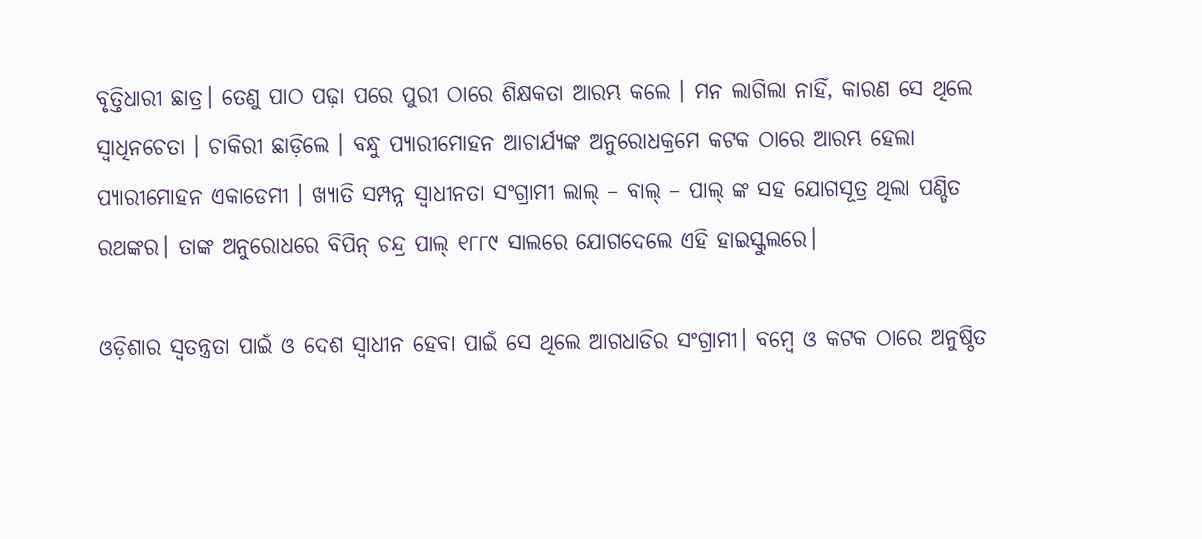ବୃତ୍ତିଧାରୀ ଛାତ୍ର। ତେଣୁ ପାଠ ପଢ଼ା ପରେ ପୁରୀ ଠାରେ ଶିକ୍ଷକତା ଆରମ୍ଭ କଲେ । ମନ ଲାଗିଲା ନାହିଁ, କାରଣ ସେ ଥିଲେ ସ୍ଵାଧିନଚେତା । ଚାକିରୀ ଛାଡ଼ିଲେ । ବନ୍ଧୁ ପ୍ୟାରୀମୋହନ ଆଚାର୍ଯ୍ୟଙ୍କ ଅନୁରୋଧକ୍ରମେ କଟକ ଠାରେ ଆରମ୍ଭ ହେଲା ପ୍ୟାରୀମୋହନ ଏକାଡେମୀ । ଖ୍ୟାତି ସମ୍ପନ୍ନ ସ୍ଵାଧୀନତା ସଂଗ୍ରାମୀ ଲାଲ୍ – ବାଲ୍ – ପାଲ୍ ଙ୍କ ସହ ଯୋଗସୂତ୍ର ଥିଲା ପଣ୍ଡିତ ରଥଙ୍କର। ତାଙ୍କ ଅନୁରୋଧରେ ବିପିନ୍ ଚନ୍ଦ୍ର ପାଲ୍ ୧୮୮୯ ସାଲରେ ଯୋଗଦେଲେ ଏହି ହାଇସ୍କୁଲରେ।

ଓଡ଼ିଶାର ସ୍ଵତନ୍ତ୍ରତା ପାଇଁ ଓ ଦେଶ ସ୍ବାଧୀନ ହେବା ପାଇଁ ସେ ଥିଲେ ଆଗଧାଡିର ସଂଗ୍ରାମୀ। ବମ୍ବେ ଓ କଟକ ଠାରେ ଅନୁଷ୍ଠିତ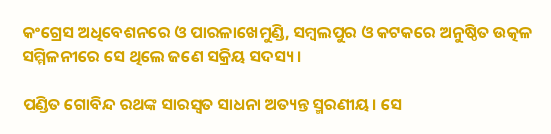କଂଗ୍ରେସ ଅଧିବେଶନରେ ଓ ପାରଳାଖେମୁଣ୍ଡି, ସମ୍ବଲପୁର ଓ କଟକରେ ଅନୁଷ୍ଠିତ ଉତ୍କଳ ସମ୍ମିଳନୀରେ ସେ ଥିଲେ ଜଣେ ସକ୍ରିୟ ସଦସ୍ୟ ।

ପଣ୍ଡିତ ଗୋବିନ୍ଦ ରଥଙ୍କ ସାରସ୍ଵତ ସାଧନା ଅତ୍ୟନ୍ତ ସ୍ମରଣୀୟ। ସେ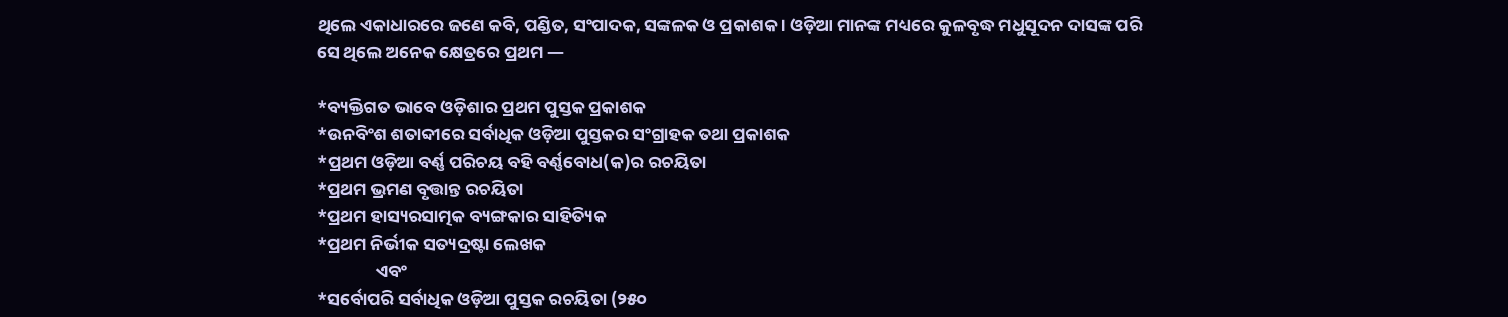ଥିଲେ ଏକାଧାରରେ ଜଣେ କବି, ପଣ୍ଡିତ, ସଂପାଦକ, ସଙ୍କଳକ ଓ ପ୍ରକାଶକ । ଓଡ଼ିଆ ମାନଙ୍କ ମଧ୍ୟରେ କୁଳବୃଦ୍ଧ ମଧୁସୂଦନ ଦାସଙ୍କ ପରି ସେ ଥିଲେ ଅନେକ କ୍ଷେତ୍ରରେ ପ୍ରଥମ —

*ବ୍ୟକ୍ତିଗତ ଭାବେ ଓଡ଼ିଶାର ପ୍ରଥମ ପୁସ୍ତକ ପ୍ରକାଶକ
*ଉନବିଂଶ ଶତାବ୍ଦୀରେ ସର୍ବାଧିକ ଓଡ଼ିଆ ପୁସ୍ତକର ସଂଗ୍ରାହକ ତଥା ପ୍ରକାଶକ
*ପ୍ରଥମ ଓଡ଼ିଆ ବର୍ଣ୍ଣ ପରିଚୟ ବହି ବର୍ଣ୍ଣବୋଧ(କ)ର ରଚୟିତା
*ପ୍ରଥମ ଭ୍ରମଣ ବୃତ୍ତାନ୍ତ ରଚୟିତା
*ପ୍ରଥମ ହାସ୍ୟରସାତ୍ମକ ବ୍ୟଙ୍ଗକାର ସାହିତ୍ୟିକ
*ପ୍ରଥମ ନିର୍ଭୀକ ସତ୍ୟଦ୍ରଷ୍ଟା ଲେଖକ
               ଏବଂ
*ସର୍ବୋପରି ସର୍ବାଧିକ ଓଡ଼ିଆ ପୁସ୍ତକ ରଚୟିତା (୨୫୦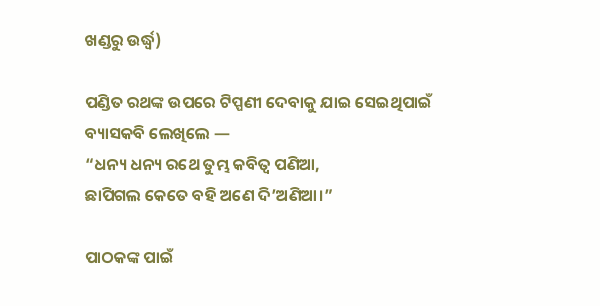ଖଣ୍ଡରୁ ଉର୍ଦ୍ଧ୍ବ)

ପଣ୍ଡିତ ରଥଙ୍କ ଉପରେ ଟିପ୍ପଣୀ ଦେବାକୁ ଯାଇ ସେଇଥିପାଇଁ ବ୍ୟାସକବି ଲେଖିଲେ —
“ଧନ୍ୟ ଧନ୍ୟ ରଥେ ତୁମ୍ଭ କବିତ୍ଵ ପଣିଆ,
ଛାପିଗଲ କେତେ ବହି ଅଣେ ଦି’ଅଣିଆ।”

ପାଠକଙ୍କ ପାଇଁ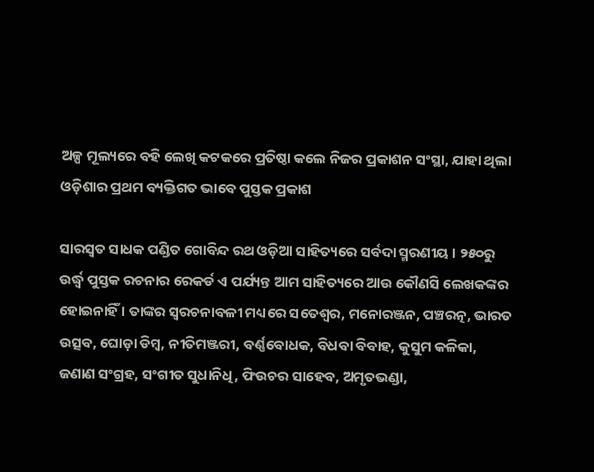ଅଳ୍ପ ମୂଲ୍ୟରେ ବହି ଲେଖି କଟକରେ ପ୍ରତିଷ୍ଠା କଲେ ନିଜର ପ୍ରକାଶନ ସଂସ୍ଥା, ଯାହା ଥିଲା ଓଡ଼ିଶାର ପ୍ରଥମ ବ୍ୟକ୍ତିଗତ ଭାବେ ପୁସ୍ତକ ପ୍ରକାଶ

ସାରସ୍ବତ ସାଧକ ପଣ୍ଡିତ ଗୋବିନ୍ଦ ରଥ ଓଡ଼ିଆ ସାହିତ୍ୟରେ ସର୍ବଦା ସ୍ମରଣୀୟ । ୨୫୦ରୁ ଉର୍ଦ୍ଧ୍ବ ପୁସ୍ତକ ରଚନାର ରେକର୍ଡ ଏ ପର୍ଯ୍ୟନ୍ତ ଆମ ସାହିତ୍ୟରେ ଆଉ କୌଣସି ଲେଖକଙ୍କର ହୋଇନାହିଁ । ତାଙ୍କର ସ୍ଵରଚନାବଳୀ ମଧ୍ୟରେ ସତେଶ୍ଵର, ମନୋରଞ୍ଜନ, ପଞ୍ଚରତ୍ନ, ଭାରତ ଉତ୍ସବ, ଘୋଡ଼ା ଡିମ୍ବ, ନୀତିମଞ୍ଜରୀ, ବର୍ଣ୍ଣବୋଧକ, ବିଧବା ବିବାହ, କୁସୁମ କଳିକା, ଜଣାଣ ସଂଗ୍ରହ, ସଂଗୀତ ସୁଧାନିଧି, ଫିଉଚର ସାହେବ, ଅମୃତଭଣ୍ଡା,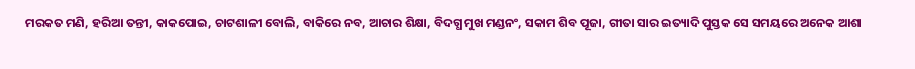ମରକତ ମଣି, ହରିଆ ତନ୍ତୀ, କାକପୋଇ, ଚାଟଶାଳୀ ବୋଲି, ବାକିରେ ନବ, ଆଚାର ଶିକ୍ଷା, ବିଦଗ୍ଧ ମୁଖ ମଣ୍ଡନଂ, ସକାମ ଶିବ ପୂଜା, ଗୀତା ସାର ଇତ୍ୟାଦି ପୁସ୍ତକ ସେ ସମୟରେ ଅନେକ ଆଶା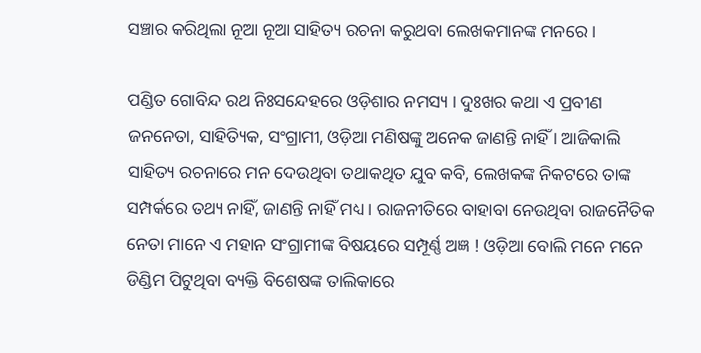ସଞ୍ଚାର କରିଥିଲା ନୂଆ ନୂଆ ସାହିତ୍ୟ ରଚନା କରୁଥବା ଲେଖକମାନଙ୍କ ମନରେ ।

ପଣ୍ଡିତ ଗୋବିନ୍ଦ ରଥ ନିଃସନ୍ଦେହରେ ଓଡ଼ିଶାର ନମସ୍ୟ । ଦୁଃଖର କଥା ଏ ପ୍ରବୀଣ ଜନନେତା, ସାହିତ୍ୟିକ, ସଂଗ୍ରାମୀ, ଓଡ଼ିଆ ମଣିଷଙ୍କୁ ଅନେକ ଜାଣନ୍ତି ନାହିଁ । ଆଜିକାଲି ସାହିତ୍ୟ ରଚନାରେ ମନ ଦେଉଥିବା ତଥାକଥିତ ଯୁବ କବି, ଲେଖକଙ୍କ ନିକଟରେ ତାଙ୍କ ସମ୍ପର୍କରେ ତଥ୍ୟ ନାହିଁ, ଜାଣନ୍ତି ନାହିଁ ମଧ୍ୟ । ରାଜନୀତିରେ ବାହାବା ନେଉଥିବା ରାଜନୈତିକ ନେତା ମାନେ ଏ ମହାନ ସଂଗ୍ରାମୀଙ୍କ ବିଷୟରେ ସମ୍ପୂର୍ଣ୍ଣ ଅଜ୍ଞ ! ଓଡ଼ିଆ ବୋଲି ମନେ ମନେ ଡିଣ୍ଡିମ ପିଟୁଥିବା ବ୍ୟକ୍ତି ବିଶେଷଙ୍କ ତାଲିକାରେ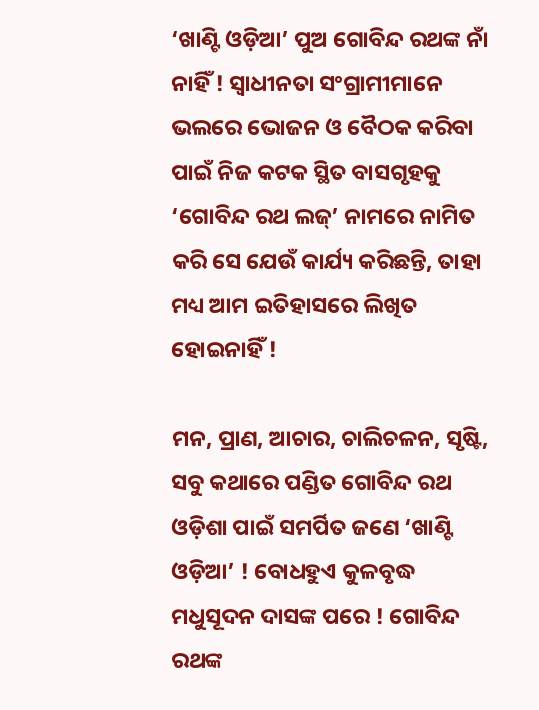‘ଖାଣ୍ଟି ଓଡ଼ିଆ’ ପୁଅ ଗୋବିନ୍ଦ ରଥଙ୍କ ନାଁ ନାହିଁ ! ସ୍ଵାଧୀନତା ସଂଗ୍ରାମୀମାନେ ଭଲରେ ଭୋଜନ ଓ ବୈଠକ କରିବା ପାଇଁ ନିଜ କଟକ ସ୍ଥିତ ବାସଗୃହକୁ ‘ଗୋବିନ୍ଦ ରଥ ଲଜ୍’ ନାମରେ ନାମିତ କରି ସେ ଯେଉଁ କାର୍ଯ୍ୟ କରିଛନ୍ତି, ତାହା ମଧ୍ୟ ଆମ ଇତିହାସରେ ଲିଖିତ ହୋଇନାହିଁ !

ମନ, ପ୍ରାଣ, ଆଚାର, ଚାଲିଚଳନ, ସୃଷ୍ଟି, ସବୁ କଥାରେ ପଣ୍ଡିତ ଗୋବିନ୍ଦ ରଥ ଓଡ଼ିଶା ପାଇଁ ସମର୍ପିତ ଜଣେ ‘ଖାଣ୍ଟି ଓଡ଼ିଆ’ ! ବୋଧହୁଏ କୁଳବୃଦ୍ଧ ମଧୁସୂଦନ ଦାସଙ୍କ ପରେ ! ଗୋବିନ୍ଦ ରଥଙ୍କ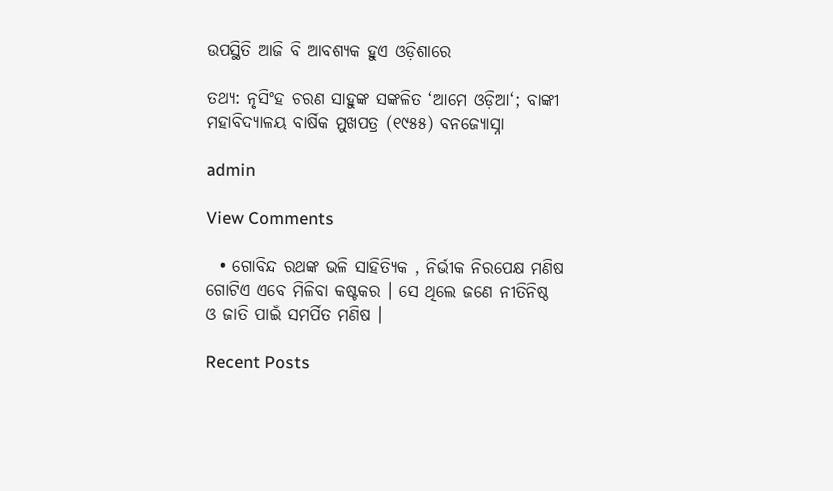ଉପସ୍ଥିତି ଆଜି ବି ଆବଶ୍ୟକ ହୁଏ ଓଡ଼ିଶାରେ

ତଥ୍ୟ: ନୃସିଂହ ଚରଣ ସାହୁଙ୍କ ସଙ୍କଳିତ ‘ଆମେ ଓଡ଼ିଆ‘; ବାଙ୍କୀ ମହାବିଦ୍ୟାଳୟ ବାର୍ଷିକ ମୁଖପତ୍ର (୧୯୫୫) ବନଜ୍ୟୋସ୍ନା

admin

View Comments

  • ଗୋବିନ୍ଦ ରଥଙ୍କ ଭଳି ସାହିତ୍ୟିକ , ନିର୍ଭୀକ ନିରପେକ୍ଷ ମଣିଷ ଗୋଟିଏ ଏବେ ମିଳିବା କଷ୍ଟକର । ସେ ଥିଲେ ଜଣେ ନୀତିନିଷ୍ଠ ଓ ଜାତି ପାଇଁ ସମର୍ପିତ ମଣିଷ ।

Recent Posts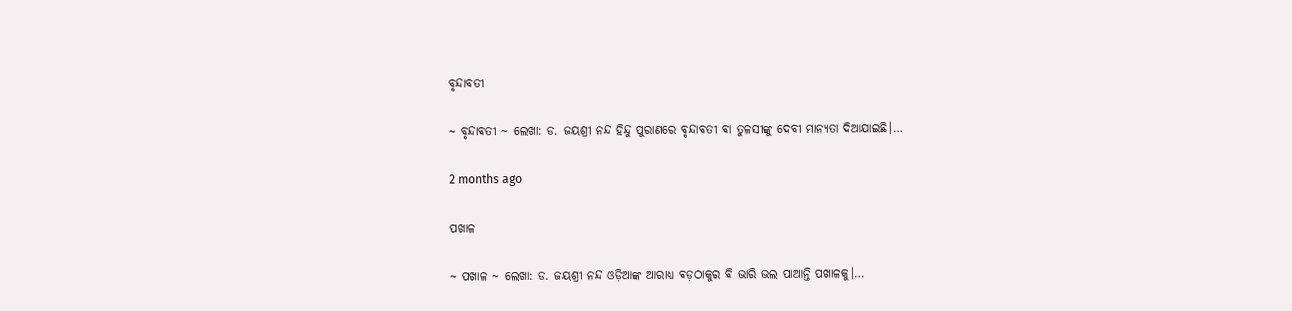ବୃନ୍ଦାବତୀ

~ ବୃନ୍ଦାବତୀ ~ ଲେଖା: ଡ. ଜୟଶ୍ରୀ ନନ୍ଦ ହିନ୍ଦୁ ପୁରାଣରେ ବୃନ୍ଦାବତୀ ବା ତୁଳସୀଙ୍କୁ ଦେବୀ ମାନ୍ୟତା ଦିଆଯାଇଛି।…

2 months ago

ପଖାଳ

~ ପଖାଳ ~ ଲେଖା: ଡ. ଜୟଶ୍ରୀ ନନ୍ଦ ଓଡ଼ିଆଙ୍କ ଆରାଧ୍ୟ ବଡ଼ଠାକୁର ବି ଭାରି ଭଲ ପାଆନ୍ତି ପଖାଳକୁ।…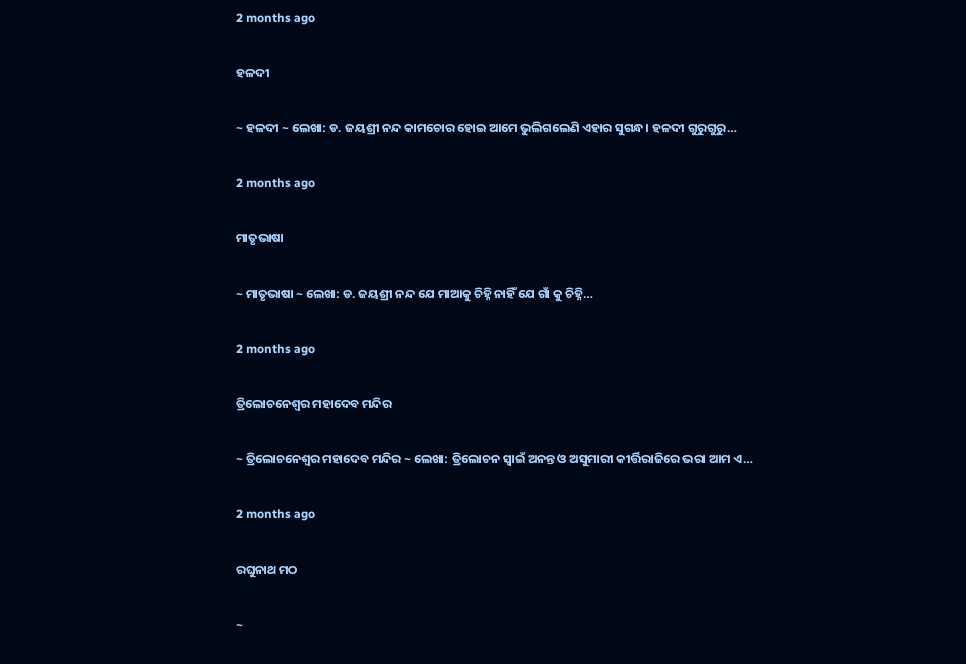2 months ago

ହଳଦୀ

~ ହଳଦୀ ~ ଲେଖା: ଡ. ଜୟଶ୍ରୀ ନନ୍ଦ କାମଚୋର ହୋଇ ଆମେ ଭୁଲିଗଲେଣି ଏହାର ସୁଗନ୍ଧ। ହଳଦୀ ଗୁରୁଗୁରୁ…

2 months ago

ମାତୃଭାଷା

~ ମାତୃଭାଷା ~ ଲେଖା: ଡ. ଜୟଶ୍ରୀ ନନ୍ଦ ଯେ ମାଆକୁ ଚିହ୍ନି ନାହିଁ ଯେ ଗାଁ କୁ ଚିହ୍ନି…

2 months ago

ତ୍ରିଲୋଚନେଶ୍ୱର ମହାଦେବ ମନ୍ଦିର

~ ତ୍ରିଲୋଚନେଶ୍ୱର ମହାଦେବ ମନ୍ଦିର ~ ଲେଖା: ତ୍ରିଲୋଚନ ସ୍ୱାଇଁ ଅନନ୍ତ ଓ ଅସୁମାରୀ କୀର୍ତ୍ତିରାଜିରେ ଭରା ଆମ ଏ…

2 months ago

ରଘୁନାଥ ମଠ

~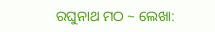ରଘୁନାଥ ମଠ ~ ଲେଖା: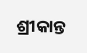ଶ୍ରୀକାନ୍ତ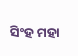ସିଂହ ମହା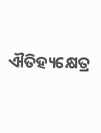ଐତିହ୍ୟକ୍ଷେତ୍ର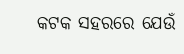କଟକ ସହରରେ ଯେଉଁ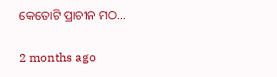କେତୋଟି ପ୍ରାଚୀନ ମଠ…

2 months ago